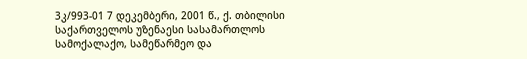3კ/993-01 7 დეკემბერი, 2001 წ., ქ. თბილისი
საქართველოს უზენაესი სასამართლოს სამოქალაქო, სამეწარმეო და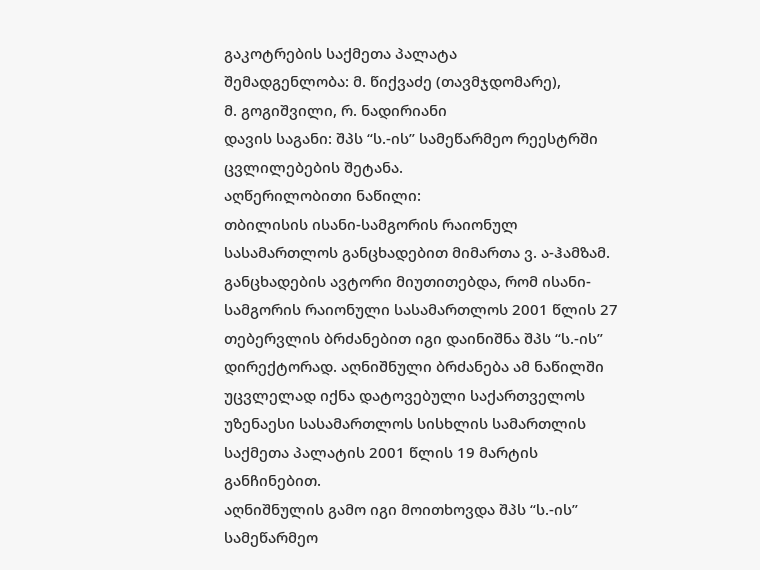გაკოტრების საქმეთა პალატა
შემადგენლობა: მ. წიქვაძე (თავმჯდომარე),
მ. გოგიშვილი, რ. ნადირიანი
დავის საგანი: შპს “ს.-ის” სამეწარმეო რეესტრში ცვლილებების შეტანა.
აღწერილობითი ნაწილი:
თბილისის ისანი-სამგორის რაიონულ სასამართლოს განცხადებით მიმართა ვ. ა-ჰამზამ. განცხადების ავტორი მიუთითებდა, რომ ისანი-სამგორის რაიონული სასამართლოს 2001 წლის 27 თებერვლის ბრძანებით იგი დაინიშნა შპს “ს.-ის” დირექტორად. აღნიშნული ბრძანება ამ ნაწილში უცვლელად იქნა დატოვებული საქართველოს უზენაესი სასამართლოს სისხლის სამართლის საქმეთა პალატის 2001 წლის 19 მარტის განჩინებით.
აღნიშნულის გამო იგი მოითხოვდა შპს “ს.-ის” სამეწარმეო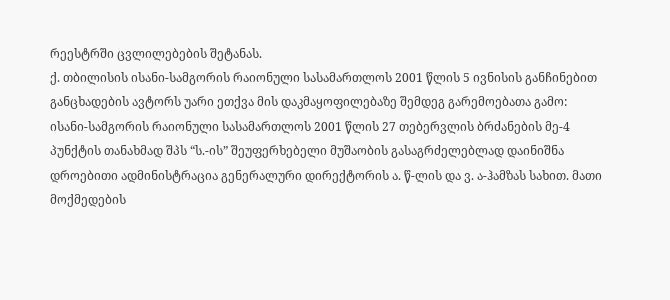რეესტრში ცვლილებების შეტანას.
ქ. თბილისის ისანი-სამგორის რაიონული სასამართლოს 2001 წლის 5 ივნისის განჩინებით განცხადების ავტორს უარი ეთქვა მის დაკმაყოფილებაზე შემდეგ გარემოებათა გამო:
ისანი-სამგორის რაიონული სასამართლოს 2001 წლის 27 თებერვლის ბრძანების მე-4 პუნქტის თანახმად შპს “ს.-ის” შეუფერხებელი მუშაობის გასაგრძელებლად დაინიშნა დროებითი ადმინისტრაცია გენერალური დირექტორის ა. წ-ლის და ვ. ა-ჰამზას სახით. მათი მოქმედების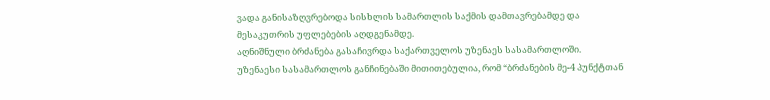ვადა განისაზღვრებოდა სისხლის სამართლის საქმის დამთავრებამდე და მესაკუთრის უფლებების აღდგენამდე.
აღნიშნული ბრძანება გასაჩივრდა საქართველოს უზენაეს სასამართლოში.
უზენაესი სასამართლოს განჩინებაში მითითებულია, რომ “ბრძანების მე-4 პუნქტთან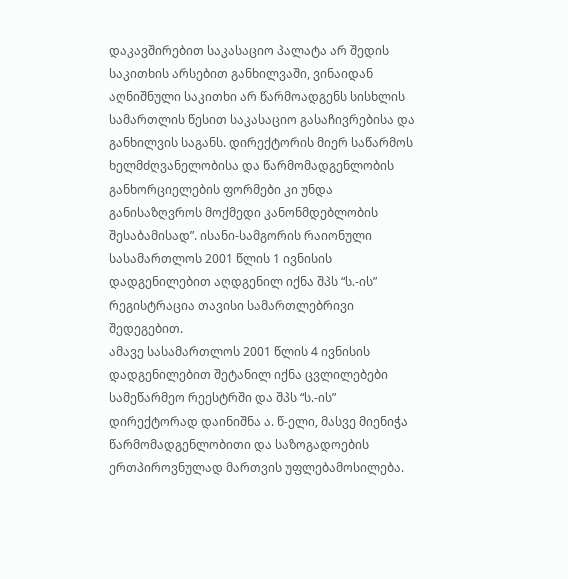დაკავშირებით საკასაციო პალატა არ შედის საკითხის არსებით განხილვაში, ვინაიდან აღნიშნული საკითხი არ წარმოადგენს სისხლის სამართლის წესით საკასაციო გასაჩივრებისა და განხილვის საგანს. დირექტორის მიერ საწარმოს ხელმძღვანელობისა და წარმომადგენლობის განხორციელების ფორმები კი უნდა განისაზღვროს მოქმედი კანონმდებლობის შესაბამისად”. ისანი-სამგორის რაიონული სასამართლოს 2001 წლის 1 ივნისის დადგენილებით აღდგენილ იქნა შპს “ს.-ის” რეგისტრაცია თავისი სამართლებრივი შედეგებით.
ამავე სასამართლოს 2001 წლის 4 ივნისის დადგენილებით შეტანილ იქნა ცვლილებები სამეწარმეო რეესტრში და შპს “ს.-ის” დირექტორად დაინიშნა ა. წ-ელი, მასვე მიენიჭა წარმომადგენლობითი და საზოგადოების ერთპიროვნულად მართვის უფლებამოსილება.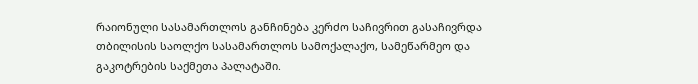რაიონული სასამართლოს განჩინება კერძო საჩივრით გასაჩივრდა თბილისის საოლქო სასამართლოს სამოქალაქო, სამეწარმეო და გაკოტრების საქმეთა პალატაში.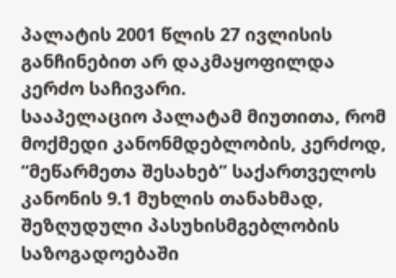პალატის 2001 წლის 27 ივლისის განჩინებით არ დაკმაყოფილდა კერძო საჩივარი.
სააპელაციო პალატამ მიუთითა, რომ მოქმედი კანონმდებლობის, კერძოდ, “მეწარმეთა შესახებ” საქართველოს კანონის 9.1 მუხლის თანახმად, შეზღუდული პასუხისმგებლობის საზოგადოებაში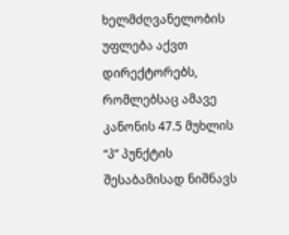ხელმძღვანელობის უფლება აქვთ დირექტორებს, რომლებსაც ამავე კანონის 47.5 მუხლის “პ” პუნქტის შესაბამისად ნიშნავს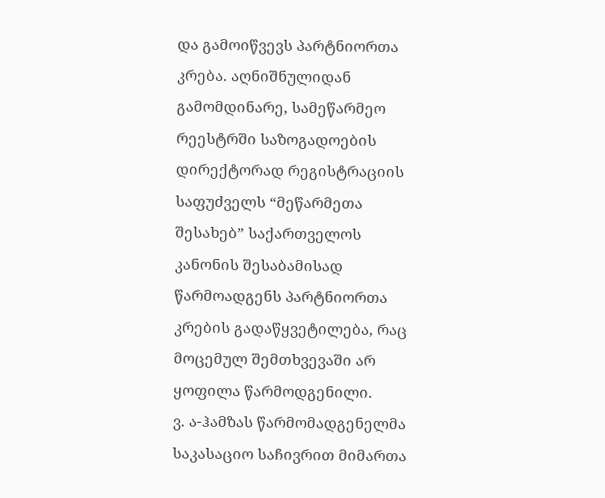და გამოიწვევს პარტნიორთა კრება. აღნიშნულიდან გამომდინარე, სამეწარმეო რეესტრში საზოგადოების დირექტორად რეგისტრაციის საფუძველს “მეწარმეთა შესახებ” საქართველოს კანონის შესაბამისად წარმოადგენს პარტნიორთა კრების გადაწყვეტილება, რაც მოცემულ შემთხვევაში არ ყოფილა წარმოდგენილი.
ვ. ა-ჰამზას წარმომადგენელმა საკასაციო საჩივრით მიმართა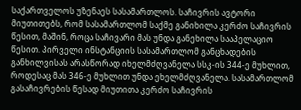საქართველოს უზენაეს სასამართლოს. საჩივრის ავტორი მიუთითებს, რომ სასამართლომ საქმე განიხილა კერძო საჩივრის წესით, მაშინ, როცა საჩივარი მას უნდა განეხილა სააპელაციო წესით. პირველი ინსტანციის სასამართლომ განცხადების განხილვისას არასწორად იხელმძღვანელა სსკ-ის 344-ე მუხლით, როდესაც მას 346-ე მუხლით უნდა ეხელმძღვანელა. სასამართლომ გასაჩივრების წესად მიუთითა კერძო საჩივრის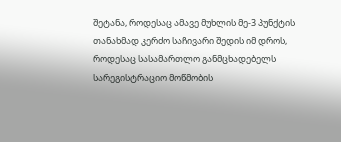შეტანა, როდესაც ამავე მუხლის მე-3 პუნქტის თანახმად კერძო საჩივარი შედის იმ დროს, როდესაც სასამართლო განმცხადებელს სარეგისტრაციო მოწმობის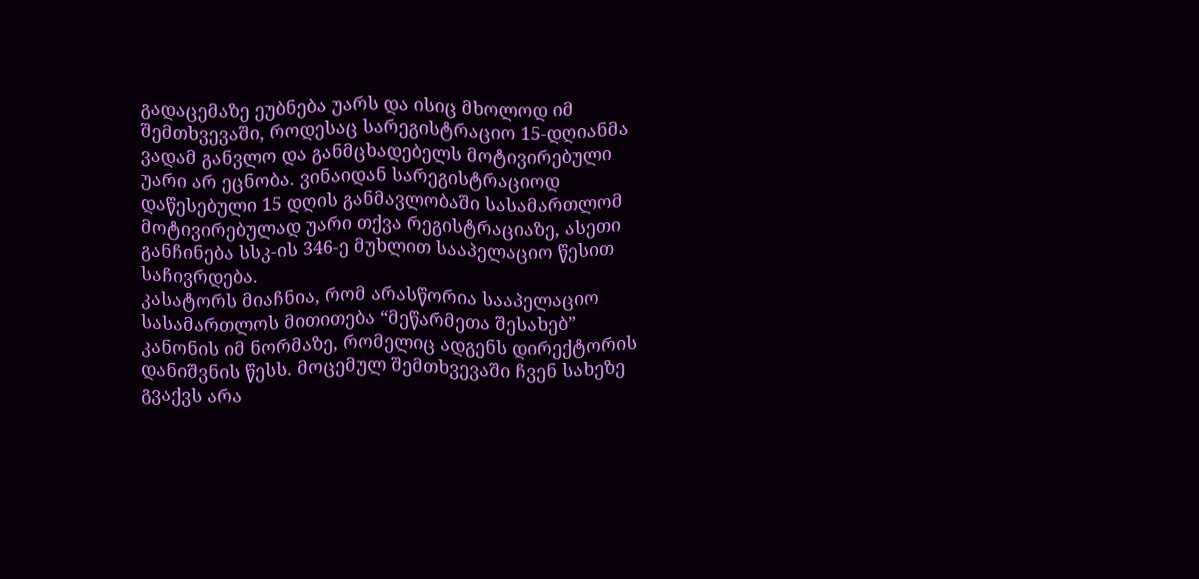გადაცემაზე ეუბნება უარს და ისიც მხოლოდ იმ შემთხვევაში, როდესაც სარეგისტრაციო 15-დღიანმა ვადამ განვლო და განმცხადებელს მოტივირებული უარი არ ეცნობა. ვინაიდან სარეგისტრაციოდ დაწესებული 15 დღის განმავლობაში სასამართლომ მოტივირებულად უარი თქვა რეგისტრაციაზე, ასეთი განჩინება სსკ-ის 346-ე მუხლით სააპელაციო წესით საჩივრდება.
კასატორს მიაჩნია, რომ არასწორია სააპელაციო სასამართლოს მითითება “მეწარმეთა შესახებ” კანონის იმ ნორმაზე, რომელიც ადგენს დირექტორის დანიშვნის წესს. მოცემულ შემთხვევაში ჩვენ სახეზე გვაქვს არა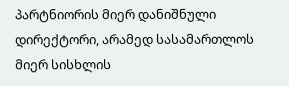პარტნიორის მიერ დანიშნული დირექტორი, არამედ სასამართლოს მიერ სისხლის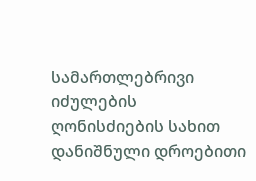სამართლებრივი იძულების ღონისძიების სახით დანიშნული დროებითი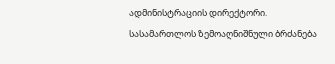ადმინისტრაციის დირექტორი. სასამართლოს ზემოაღნიშნული ბრძანება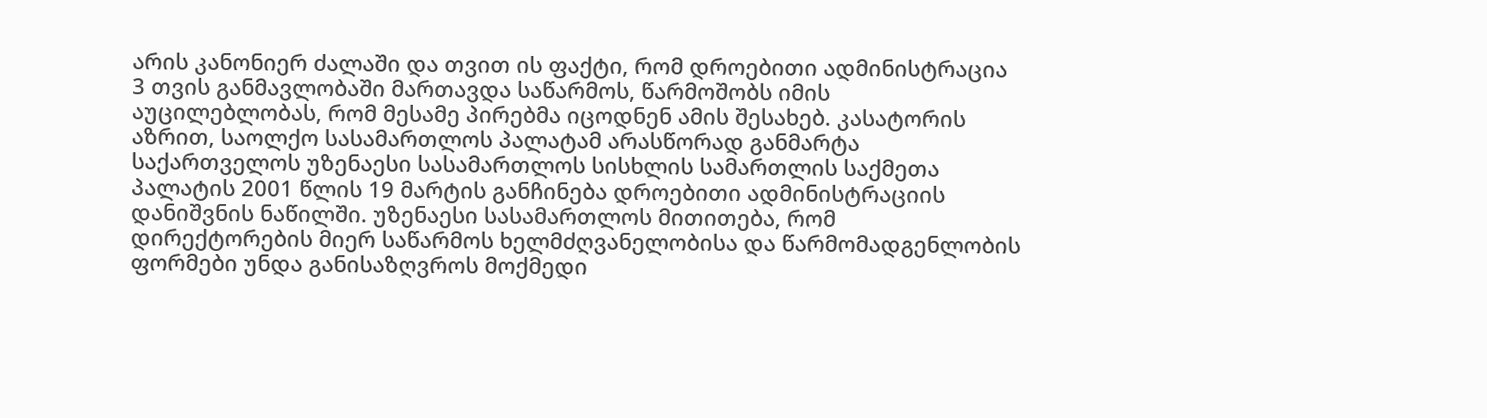არის კანონიერ ძალაში და თვით ის ფაქტი, რომ დროებითი ადმინისტრაცია 3 თვის განმავლობაში მართავდა საწარმოს, წარმოშობს იმის აუცილებლობას, რომ მესამე პირებმა იცოდნენ ამის შესახებ. კასატორის აზრით, საოლქო სასამართლოს პალატამ არასწორად განმარტა საქართველოს უზენაესი სასამართლოს სისხლის სამართლის საქმეთა პალატის 2001 წლის 19 მარტის განჩინება დროებითი ადმინისტრაციის დანიშვნის ნაწილში. უზენაესი სასამართლოს მითითება, რომ დირექტორების მიერ საწარმოს ხელმძღვანელობისა და წარმომადგენლობის ფორმები უნდა განისაზღვროს მოქმედი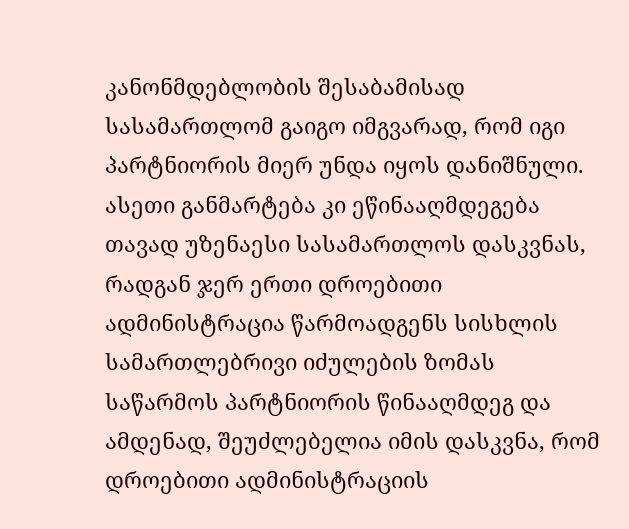კანონმდებლობის შესაბამისად სასამართლომ გაიგო იმგვარად, რომ იგი პარტნიორის მიერ უნდა იყოს დანიშნული. ასეთი განმარტება კი ეწინააღმდეგება თავად უზენაესი სასამართლოს დასკვნას, რადგან ჯერ ერთი დროებითი ადმინისტრაცია წარმოადგენს სისხლის სამართლებრივი იძულების ზომას საწარმოს პარტნიორის წინააღმდეგ და ამდენად, შეუძლებელია იმის დასკვნა, რომ დროებითი ადმინისტრაციის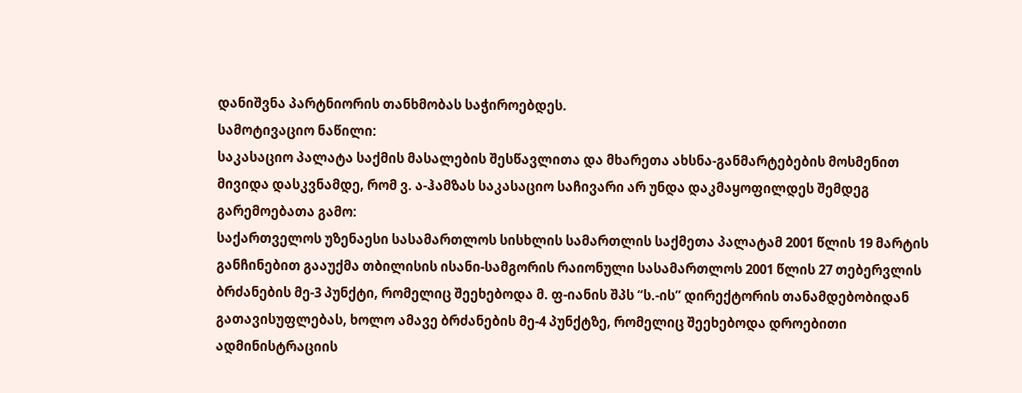დანიშვნა პარტნიორის თანხმობას საჭიროებდეს.
სამოტივაციო ნაწილი:
საკასაციო პალატა საქმის მასალების შესწავლითა და მხარეთა ახსნა-განმარტებების მოსმენით მივიდა დასკვნამდე, რომ ვ. ა-ჰამზას საკასაციო საჩივარი არ უნდა დაკმაყოფილდეს შემდეგ გარემოებათა გამო:
საქართველოს უზენაესი სასამართლოს სისხლის სამართლის საქმეთა პალატამ 2001 წლის 19 მარტის განჩინებით გააუქმა თბილისის ისანი-სამგორის რაიონული სასამართლოს 2001 წლის 27 თებერვლის ბრძანების მე-3 პუნქტი, რომელიც შეეხებოდა მ. ფ-იანის შპს “ს.-ის” დირექტორის თანამდებობიდან გათავისუფლებას, ხოლო ამავე ბრძანების მე-4 პუნქტზე, რომელიც შეეხებოდა დროებითი ადმინისტრაციის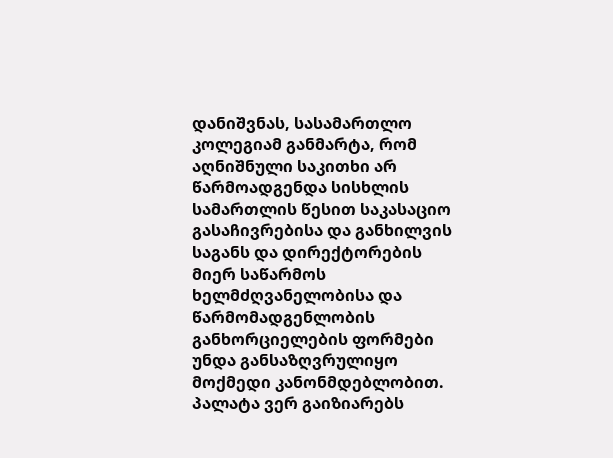დანიშვნას, სასამართლო კოლეგიამ განმარტა, რომ აღნიშნული საკითხი არ წარმოადგენდა სისხლის სამართლის წესით საკასაციო გასაჩივრებისა და განხილვის საგანს და დირექტორების მიერ საწარმოს ხელმძღვანელობისა და წარმომადგენლობის განხორციელების ფორმები უნდა განსაზღვრულიყო მოქმედი კანონმდებლობით.
პალატა ვერ გაიზიარებს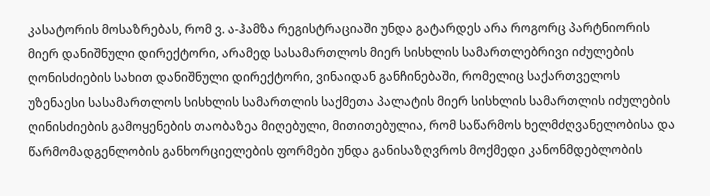კასატორის მოსაზრებას, რომ ვ. ა-ჰამზა რეგისტრაციაში უნდა გატარდეს არა როგორც პარტნიორის მიერ დანიშნული დირექტორი, არამედ სასამართლოს მიერ სისხლის სამართლებრივი იძულების ღონისძიების სახით დანიშნული დირექტორი, ვინაიდან განჩინებაში, რომელიც საქართველოს უზენაესი სასამართლოს სისხლის სამართლის საქმეთა პალატის მიერ სისხლის სამართლის იძულების ღინისძიების გამოყენების თაობაზეა მიღებული, მითითებულია, რომ საწარმოს ხელმძღვანელობისა და წარმომადგენლობის განხორციელების ფორმები უნდა განისაზღვროს მოქმედი კანონმდებლობის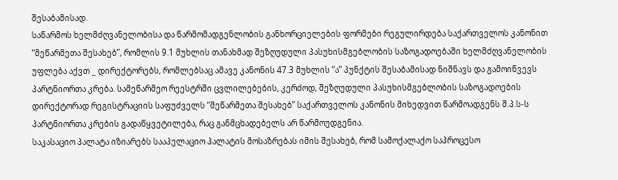შესაბამისად.
საწარმოს ხელმძღვანელობისა და წარმომადგენლობის განხორციელების ფორმები რეგულირდება საქართველოს კანონით “მეწარმეთა შესახებ”, რომლის 9.1 მუხლის თანახმად შეზღუდული პასუხისმგებლობის საზოგადოებაში ხელმძღვანელობის უფლება აქვთ _ დირექტორებს, რომლებსაც ამავე კანონის 47.3 მუხლის “ა” პუნქტის შესაბამისად ნიშნავს და გამოიწვევს პარტნიორთა კრება. სამეწარმეო რეესტრში ცვლილებების, კერძოდ, შეზღუდული პასუხისმგებლობის საზოგადოების დირექტორად რეგისტრაციის საფუძველს “მეწარმეთა შესახებ” საქართველოს კანონის მიხედვით წარმოადგენს შ.პ.ს-ს პარტნიორთა კრების გადაწყვეტილება, რაც განმცხადებელს არ წარმოუდგენია.
საკასაციო პალატა იზიარებს სააპელაციო პალატის მოსაზრებას იმის შესახებ, რომ სამოქალაქო საპროცესო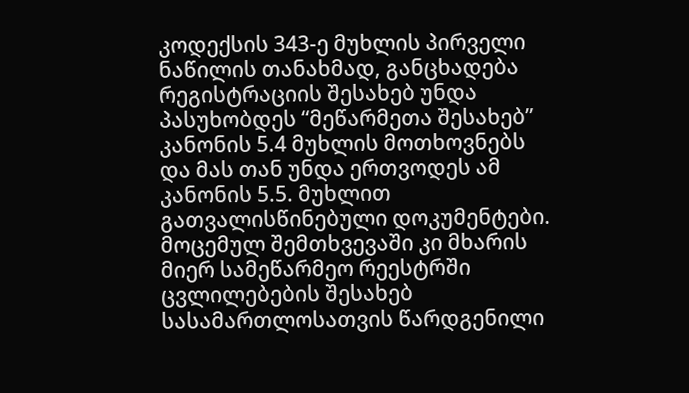კოდექსის 343-ე მუხლის პირველი ნაწილის თანახმად, განცხადება რეგისტრაციის შესახებ უნდა პასუხობდეს “მეწარმეთა შესახებ” კანონის 5.4 მუხლის მოთხოვნებს და მას თან უნდა ერთვოდეს ამ კანონის 5.5. მუხლით გათვალისწინებული დოკუმენტები. მოცემულ შემთხვევაში კი მხარის მიერ სამეწარმეო რეესტრში ცვლილებების შესახებ სასამართლოსათვის წარდგენილი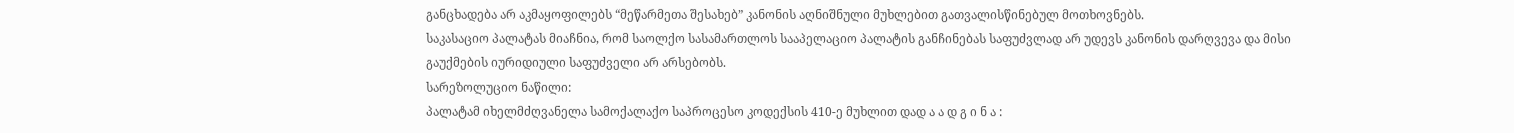განცხადება არ აკმაყოფილებს “მეწარმეთა შესახებ” კანონის აღნიშნული მუხლებით გათვალისწინებულ მოთხოვნებს.
საკასაციო პალატას მიაჩნია, რომ საოლქო სასამართლოს სააპელაციო პალატის განჩინებას საფუძვლად არ უდევს კანონის დარღვევა და მისი გაუქმების იურიდიული საფუძველი არ არსებობს.
სარეზოლუციო ნაწილი:
პალატამ იხელმძღვანელა სამოქალაქო საპროცესო კოდექსის 410-ე მუხლით დად ა ა დ გ ი ნ ა :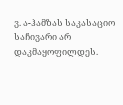ვ. ა-ჰამზას საკასაციო საჩივარი არ დაკმაყოფილდეს.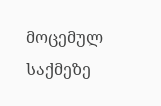მოცემულ საქმეზე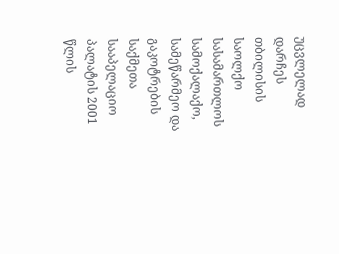უცვლელად დარჩეს თბილისის საოლქო სასამართლოს სამოქალაქო, სამეწარმეო და გაკოტრების საქმეთა სააპელაციო პალატის 2001 წლის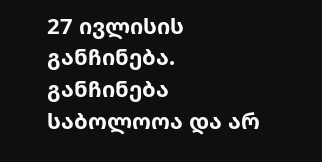27 ივლისის განჩინება.
განჩინება საბოლოოა და არ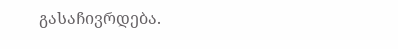გასაჩივრდება.